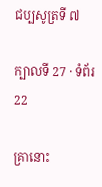ជប្បសូត្រទី ៧

ក្បាលទី 27 · ទំព័រ 22

គ្រានោះ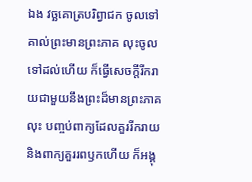ឯង វច្ឆគោត្របរិព្វាជក ចូលទៅគាល់ព្រះមានព្រះភាគ លុះចូលទៅដល់ហើយ ក៏ធ្វើសេចក្តីរីករាយជាមួយនឹងព្រះដ៏មានព្រះភាគ លុះ បញ្ចប់ពាក្យដែលគួររីករាយ និងពាក្យគួររពឫកហើយ ក៏អង្គុ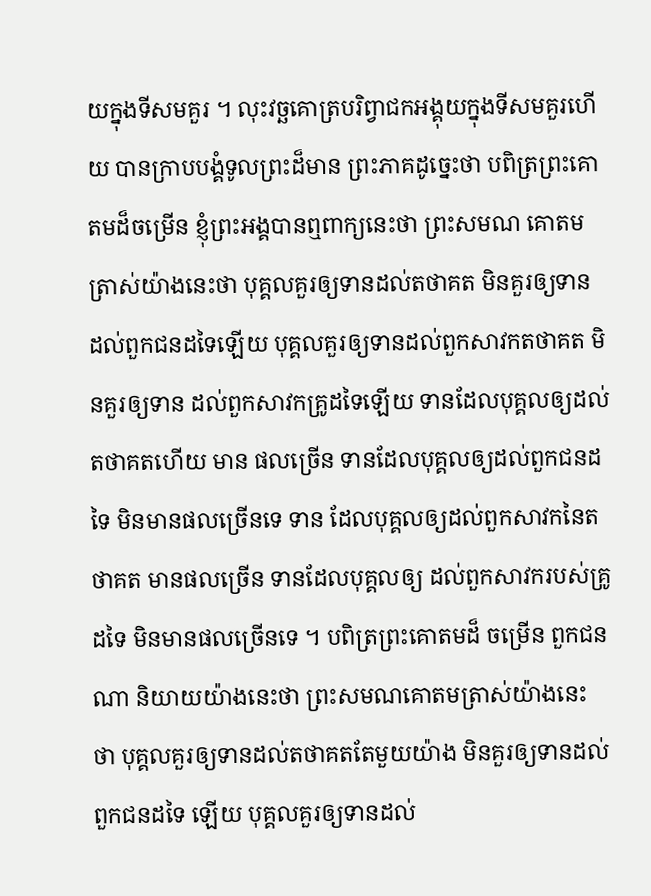យក្នុងទីសមគួរ ។ លុះវច្ឆគោត្របរិព្វាជកអង្គុយក្នុងទីសមគួរហើយ បានក្រាបបង្គំទូលព្រះដ៏មាន ព្រះភាគដូច្នេះថា បពិត្រព្រះគោតមដ៏ចម្រើន ខ្ញុំព្រះអង្គបានឮពាក្យនេះថា ព្រះសមណ គោតមត្រាស់យ៉ាងនេះថា បុគ្គលគួរឲ្យទានដល់តថាគត មិនគួរឲ្យទាន ដល់ពួកជនដទៃឡើយ បុគ្គលគួរឲ្យទានដល់ពួកសាវកតថាគត មិនគួរឲ្យទាន ដល់ពួកសាវកគ្រូដទៃឡើយ ទានដែលបុគ្គលឲ្យដល់តថាគតហើយ មាន ផលច្រើន ទានដែលបុគ្គលឲ្យដល់ពួកជនដទៃ មិនមានផលច្រើនទេ ទាន ដែលបុគ្គលឲ្យដល់ពួកសាវកនៃតថាគត មានផលច្រើន ទានដែលបុគ្គលឲ្យ ដល់ពួកសាវករបស់គ្រូដទៃ មិនមានផលច្រើនទេ ។ បពិត្រព្រះគោតមដ៏ ចម្រើន ពួកជនណា និយាយយ៉ាងនេះថា ព្រះសមណគោតមត្រាស់យ៉ាងនេះ ថា បុគ្គលគួរឲ្យទានដល់តថាគតតែមួយយ៉ាង មិនគួរឲ្យទានដល់ពួកជនដទៃ ឡើយ បុគ្គលគួរឲ្យទានដល់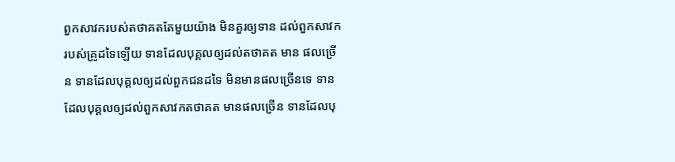ពួកសាវករបស់តថាគតតែមួយយ៉ាង មិនគួរឲ្យទាន ដល់ពួកសាវករបស់គ្រូដទៃឡើយ ទានដែលបុគ្គលឲ្យដល់តថាគត មាន ផលច្រើន ទានដែលបុគ្គលឲ្យដល់ពួកជនដទៃ មិនមានផលច្រើនទេ ទាន ដែលបុគ្គលឲ្យដល់ពួកសាវកតថាគត មានផលច្រើន ទានដែលបុ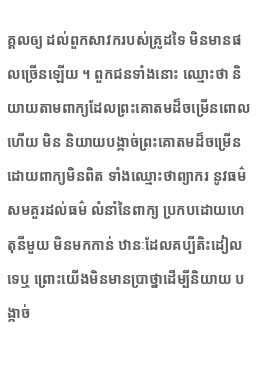គ្គលឲ្យ ដល់ពួកសាវករបស់គ្រូដទៃ មិនមានផលច្រើនឡើយ ។ ពួកជនទាំងនោះ ឈ្មោះថា និយាយតាមពាក្យដែលព្រះគោតមដ៏ចម្រើនពោលហើយ មិន និយាយបង្កាច់ព្រះគោតមដ៏ចម្រើន ដោយពាក្យមិនពិត ទាំងឈ្មោះថាព្យាករ នូវធម៌សមគួរដល់ធម៌ លំនាំនៃពាក្យ ប្រកបដោយហេតុនីមួយ មិនមកកាន់ ឋានៈដែលគប្បីតិះដៀលទេឬ ព្រោះយើងមិនមានប្រាថ្នាដើម្បីនិយាយ បង្កាច់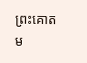ព្រះគោតម